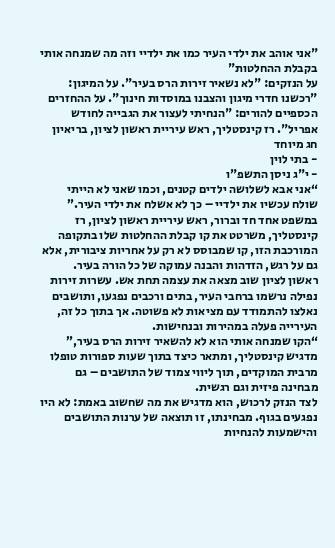"אני אוהב את ילדי העיר כמו את ילדיי וזה מה שמנחה אותי בקבלת ההחלטות"
על הנזקים: "לא נשאיר זירות הרס בעיר". על המיגון: "רכשנו חדרי מיגון והצבנו במוסדות חינוך". על ההחזרים הכספיים להורים: "הנחיתי לעצור את הגבייה לחודש אפריל". רז קינסטליך, ראש עיריית ראשון לציון, בריאיון חג מיוחד
- בתי לוין
- י"ג ניסן התשפ"ו
“אני אבא לשלושה ילדים קטנים, וכמו שאני לא הייתי שולח עכשיו את ילדיי – כך לא אשלח את ילדי העיר.”
במשפט אחד חד וברור, ראש עיריית ראשון לציון, רז קינסטליך, משרטט את קו קבלת ההחלטות שלו בתקופה המורכבת הזו, קו שמבוסס לא רק על אחריות ציבורית, אלא גם על רגש, הזדהות והבנה עמוקה של כל הורה בעיר.
ראשון לציון שוב מצאה את עצמה תחת אש. עשרות זירות נפילה נרשמו ברחבי העיר, בתים ורכבים נפגעו, ותושבים נאלצו להתמודד עם מציאות לא פשוטה. אך בתוך כל זה, העירייה פעלה במהירות ובנחישות.
“הקו שמנחה אותי הוא לא להשאיר זירות הרס בעיר,” מדגיש קינסטליך, ומתאר כיצד בתוך שעות ספורות טופלו מרבית המוקדים, תוך ליווי צמוד של התושבים – גם מבחינה פיזית וגם רגשית.
לצד הנזק לרכוש, הוא מדגיש את מה שחשוב באמת: לא היו נפגעים בגוף. מבחינתו, זו תוצאה של ערנות התושבים והישמעות להנחיות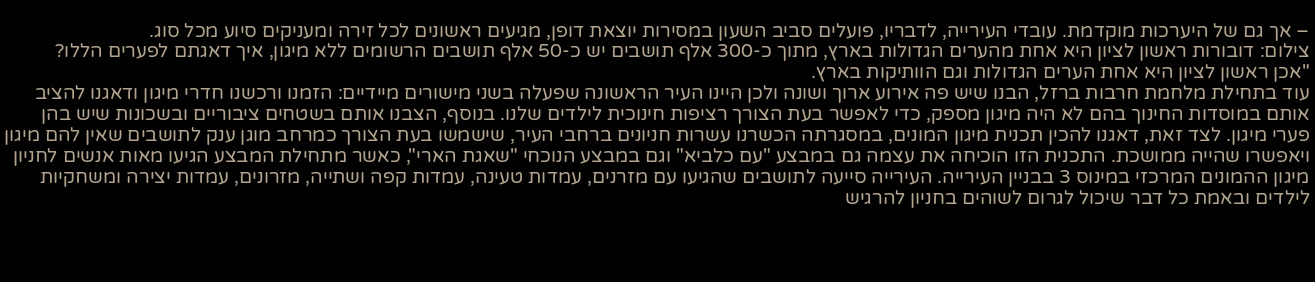– אך גם של היערכות מוקדמת. עובדי העירייה, לדבריו, פועלים סביב השעון במסירות יוצאת דופן, מגיעים ראשונים לכל זירה ומעניקים סיוע מכל סוג.
צילום: דובורות ראשון לציון היא אחת מהערים הגדולות בארץ, מתוך כ-300 אלף תושבים יש כ-50 אלף תושבים הרשומים ללא מיגון, איך דאגתם לפערים הללו?
"אכן ראשון לציון היא אחת הערים הגדולות וגם הוותיקות בארץ.
עוד בתחילת מלחמת חרבות ברזל, הבנו שיש פה אירוע ארוך ושונה ולכן היינו העיר הראשונה שפעלה בשני מישורים מיידיים: הזמנו ורכשנו חדרי מיגון ודאגנו להציב אותם במוסדות החינוך בהם לא היה מיגון מספק, כדי לאפשר בעת הצורך רציפות חינוכית לילדים שלנו. בנוסף, הצבנו אותם בשטחים ציבוריים ובשכונות שיש בהן פערי מיגון. לצד זאת, דאגנו להכין תכנית מיגון המונים, במסגרתה הכשרנו עשרות חניונים ברחבי העיר, שישמשו בעת הצורך כמרחב מוגן ענק לתושבים שאין להם מיגון ויאפשרו שהייה ממושכת. התכנית הזו הוכיחה את עצמה גם במבצע "עם כלביא" וגם במבצע הנוכחי "שאגת הארי", כאשר מתחילת המבצע הגיעו מאות אנשים לחניון מיגון ההמונים המרכזי במינוס 3 בבניין העירייה. העירייה סייעה לתושבים שהגיעו עם מזרנים, עמדות טעינה, עמדות קפה ושתייה, מזרונים, עמדות יצירה ומשחקיות לילדים ובאמת כל דבר שיכול לגרום לשוהים בחניון להרגיש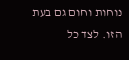נוחות וחום גם בעת הזו. לצד כל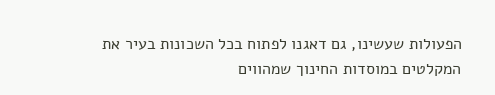הפעולות שעשינו, גם דאגנו לפתוח בכל השכונות בעיר את המקלטים במוסדות החינוך שמהווים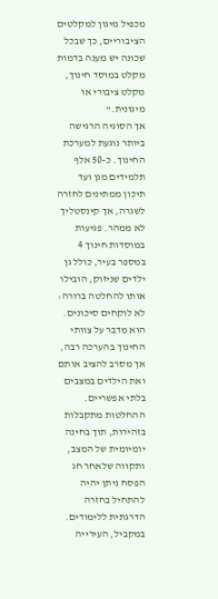מכפיל מיגון למקלטים הציבוריים, כך שבכל שכונה יש מענה בדמות מקלט במוסד חינוך, מקלט ציבורי או מיגונית."
אך הסוגיה הרגישה ביותר נוגעת למערכת החינוך. כ-50 אלף תלמידים מגן ועד תיכון ממתינים לחזרה לשגרה, אך קינסטליך לא ממהר. פגיעות במוסדות חינוך 4 במספר בעיר, כולל גן ילדים שניזוק, הובילו אותו להחלטה ברורה: לא לוקחים סיכונים. הוא מדבר על צוותי החינוך בהערכה רבה, אך מסרב להציב אותם ואת הילדים במצבים בלתי אפשריים.
ההחלטות מתקבלות בזהירות, תוך בחינה יומיומית של המצב, ותקווה שלאחר חג הפסח ניתן יהיה להתחיל בחזרה הדרגתית ללימודים. במקביל, העירייה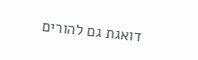דואגת גם להורים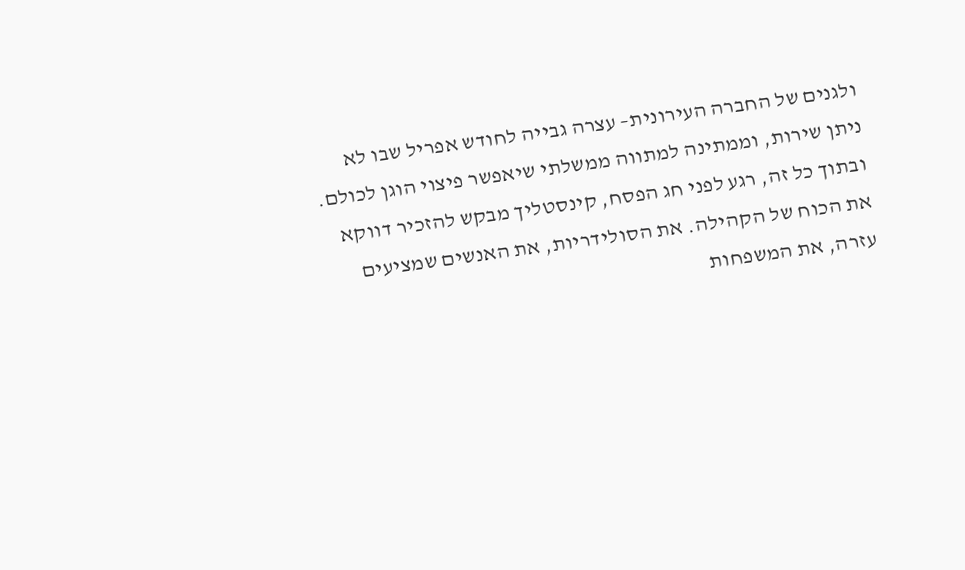ולגנים של החברה העירונית– עצרה גבייה לחודש אפריל שבו לא ניתן שירות, וממתינה למתווה ממשלתי שיאפשר פיצוי הוגן לכולם.
ובתוך כל זה, רגע לפני חג הפסח, קינסטליך מבקש להזכיר דווקא את הכוח של הקהילה. את הסולידריות, את האנשים שמציעים עזרה, את המשפחות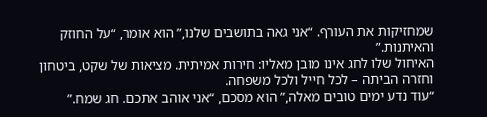שמחזיקות את העורף. “אני גאה בתושבים שלנו,” הוא אומר, “על החוזק והאיתנות.”
האיחול שלו לחג אינו מובן מאליו: חירות אמיתית. מציאות של שקט, ביטחון וחזרה הביתה – לכל חייל ולכל משפחה.
“עוד נדע ימים טובים מאלה,” הוא מסכם, “אני אוהב אתכם. חג שמח.”